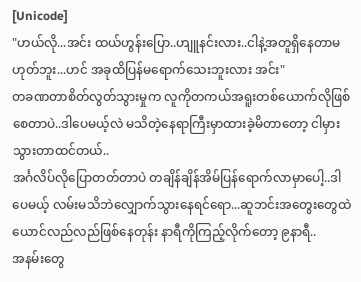[Unicode]
"ဟယ်လို...အင်း ထယ်ဟွန်းပြော..ဟျူနင်းလား..ငါနဲ့အတူရှိနေတာမဟုတ်ဘူး...ဟင် အခုထိပြန်မရောက်သေးဘူးလား အင်း"
တခဏတာစိတ်လွတ်သွားမှုက လူကိုတကယ်အရူးတစ်ယောက်လိုဖြစ်စေတာပဲ..ဒါပေမယ့်လဲ မသိတဲ့နေရာကြီးမှာထားခဲ့မိတာတော့ ငါမှားသွားတာထင်တယ်..
အင်္ဂလိပ်လိုပြောတတ်တာပဲ တချိန်ချိန်အိမ်ပြန်ရောက်လာမှာပေါ့..ဒါပေမယ့် လမ်းမသိဘဲလျှောက်သွားနေရင်ရော...ဆူဘင်းအတွေးတွေထဲယောင်လည်လည်ဖြစ်နေတုန်း နာရီကိုကြည့်လိုက်တော့ ၉နာရီ..
အနမ်းတွေ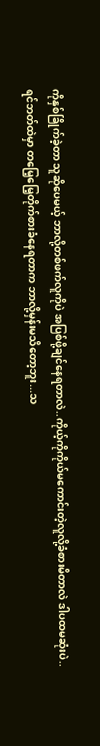ကိုနှစ်ခြိုက်ခဲ့တာ သူဆိုပေမယ့် ဘာလို့တစ်ဖက်လူကိုပဲ အပြစ်ဖို့ချင်နေရတာလဲ..ကိုယ့်ကိုကိုယ်မကောင်းတဲ့လူလို့ခံစားမိတာလဲ ဒါပထမဆုံးပဲ..
ရင်ဘတ်ထဲမှာ တမြေ့မြေ့တိုက်စားခံနေရတာက ဘာလို့မှန်းမသိတော့ဘူး...သ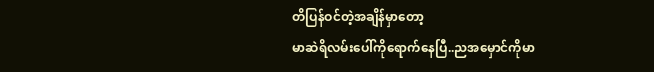တိပြန်ဝင်တဲ့အချိန်မှာတော့
မာဆဲရိလမ်းပေါ်ကိုရောက်နေပြီ..ညအမှောင်ကိုမာ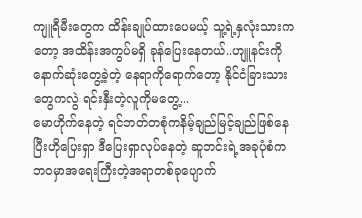ကျူရီမီးတွေက ထိန်းချုပ်ထားပေမယ့် သူ့ရဲ့နှလုံးသားကတော့ အထိန်းအကွပ်မရှိ ခုန်ပြေးနေတယ်..ဟျူနင်းကိုနောက်ဆုံးတွေ့ခဲ့တဲ့ နေရာကိုရောက်တော့ နိုင်ငံခြားသားတွေကလွဲ ရင်းနှီးတဲ့လူကိုမတွေ့...
မောဟိုက်နေတဲ့ ရင်ဘတ်တစုံကနိမ့်ချည်မြင့်ချည်ဖြစ်နေပြီးဟိုပြေးရှာ ဒီပြေးရှာလုပ်နေတဲ့ ဆူဘင်းရဲ့အခုပုံစံက ဘဝမှာအရေးကြီးတဲ့အရာတစ်ခုပျောက်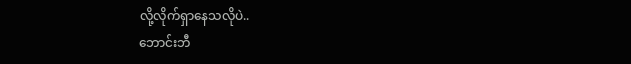လို့လိုက်ရှာနေသလိုပဲ..
ဘောင်းဘီ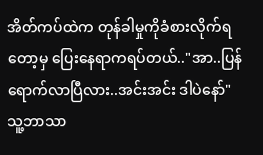အိတ်ကပ်ထဲက တုန်ခါမှုကိုခံစားလိုက်ရတော့မှ ပြေးနေရာကရပ်တယ်.."အာ..ပြန်ရောက်လာပြီလား..အင်းအင်း ဒါပဲနော်"
သူ့ဘာသာ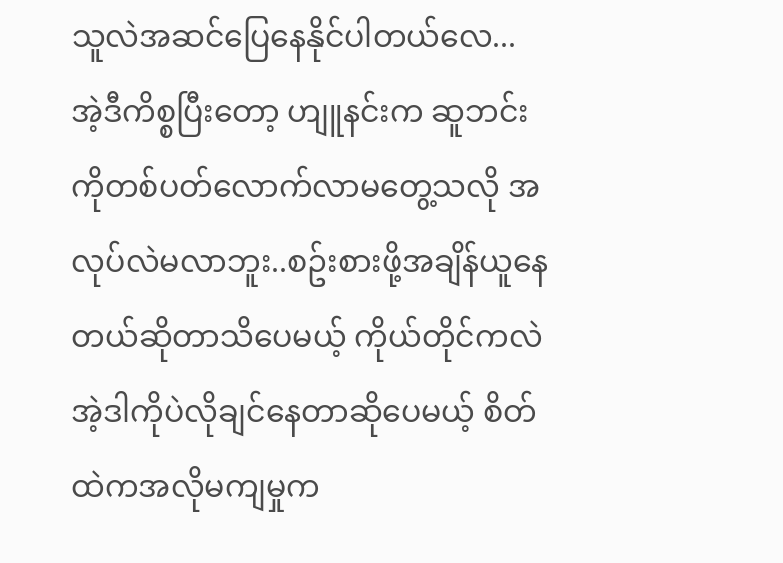သူလဲအဆင်ပြေနေနိုင်ပါတယ်လေ...
အဲ့ဒီကိစ္စပြီးတော့ ဟျူနင်းက ဆူဘင်းကိုတစ်ပတ်လောက်လာမတွေ့သလို အလုပ်လဲမလာဘူး..စဥ်းစားဖို့အချိန်ယူနေတယ်ဆိုတာသိပေမယ့် ကိုယ်တိုင်ကလဲအဲ့ဒါကိုပဲလိုချင်နေတာဆိုပေမယ့် စိတ်ထဲကအလိုမကျမှုက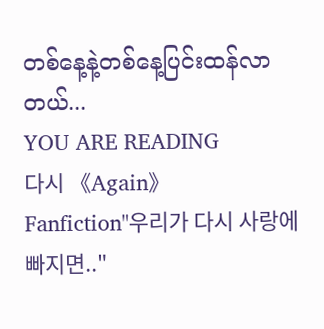တစ်နေ့နဲ့တစ်နေ့ပြင်းထန်လာတယ်...
YOU ARE READING
다시 《Again》
Fanfiction"우리가 다시 사랑에 빠지면.."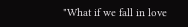"What if we fall in love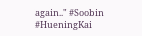again.." #Soobin #HueningKai